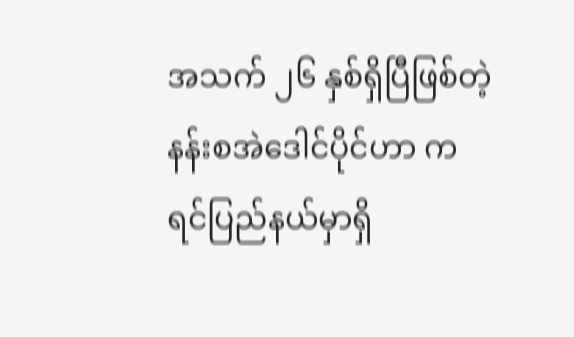အသက် ၂၆ နှစ်ရှိပြီဖြစ်တဲ့ နန်းစအဲဒေါင်ပိုင်ဟာ ကရင်ပြည်နယ်မှာရှိ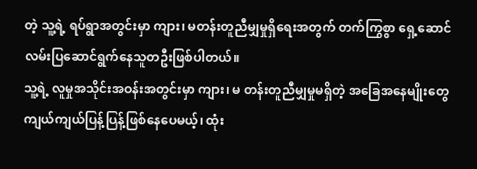တဲ့ သူ့ရဲ့ ရပ်ရွာအတွင်းမှာ ကျား၊ မတန်းတူညီမျှမှုရှိရေးအတွက် တက်ကြွစွာ ရှေ့ဆောင်လမ်းပြဆောင်ရွက်နေသူတဦးဖြစ်ပါတယ်။
သူ့ရဲ့ လူမှုအသိုင်းအဝန်းအတွင်းမှာ ကျား၊ မ တန်းတူညီမျှမှုမရှိတဲ့ အခြေအနေမျိုးတွေ ကျယ်ကျယ်ပြန့်ပြန့်ဖြစ်နေပေမယ့်၊ ထုံး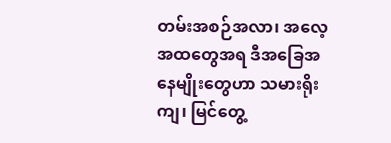တမ်းအစဉ်အလာ၊ အလေ့အထတွေအရ ဒီအခြေအနေမျိုးတွေဟာ သမားရိုးကျ၊ မြင်တွေ့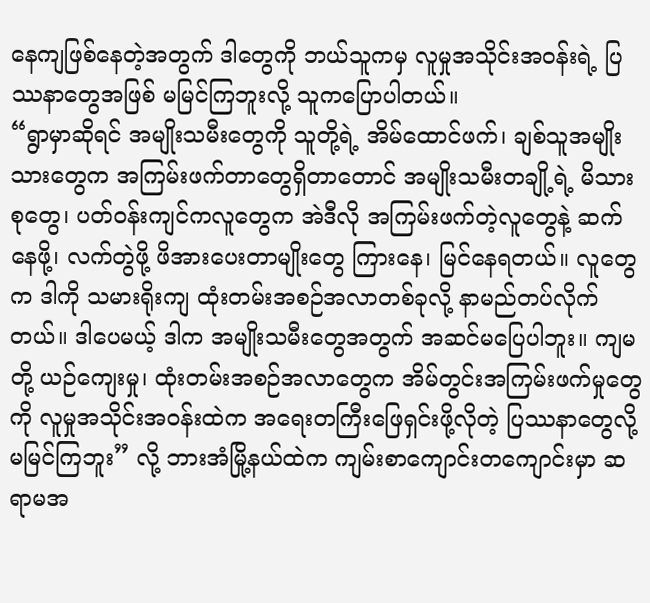နေကျဖြစ်နေတဲ့အတွက် ဒါတွေကို ဘယ်သူကမှ လူမှုအသိုင်းအဝန်းရဲ့ ပြဿနာတွေအဖြစ် မမြင်ကြဘူးလို့ သူကပြောပါတယ်။
“ရွာမှာဆိုရင် အမျိုးသမီးတွေကို သူတို့ရဲ့ အိမ်ထောင်ဖက်၊ ချစ်သူအမျိုးသားတွေက အကြမ်းဖက်တာတွေရှိတာတောင် အမျိုးသမီးတချို့ရဲ့ မိသားစုတွေ၊ ပတ်ဝန်းကျင်ကလူတွေက အဲဒီလို အကြမ်းဖက်တဲ့လူတွေနဲ့ ဆက်နေဖို့၊ လက်တွဲဖို့ ဖိအားပေးတာမျိုးတွေ ကြားနေ၊ မြင်နေရတယ်။ လူတွေက ဒါကို သမားရိုးကျ ထုံးတမ်းအစဉ်အလာတစ်ခုလို့ နာမည်တပ်လိုက်တယ်။ ဒါပေမယ့် ဒါက အမျိုးသမီးတွေအတွက် အဆင်မပြေပါဘူး။ ကျမတို့ ယဉ်ကျေးမှု၊ ထုံးတမ်းအစဉ်အလာတွေက အိမ်တွင်းအကြမ်းဖက်မှုတွေကို လူမှုအသိုင်းအဝန်းထဲက အရေးတကြီးဖြေရှင်းဖို့လိုတဲ့ ပြဿနာတွေလို့ မမြင်ကြဘူး” လို့ ဘားအံမြို့နယ်ထဲက ကျမ်းစာကျောင်းတကျောင်းမှာ ဆရာမအ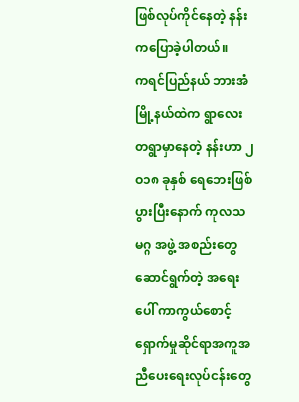ဖြစ်လုပ်ကိုင်နေတဲ့ နန်းကပြောခဲ့ပါတယ်။
ကရင်ပြည်နယ် ဘားအံမြို့နယ်ထဲက ရွာလေးတရွာမှာနေတဲ့ နန်းဟာ ၂ဝ၁၈ ခုနှစ် ရေဘေးဖြစ်ပွားပြီးနောက် ကုလသမဂ္ဂ အဖွဲ့ အစည်းတွေဆောင်ရွက်တဲ့ အရေးပေါ် ကာကွယ်စောင့်ရှောက်မှုဆိုင်ရာအကူအညီပေးရေးလုပ်ငန်းတွေ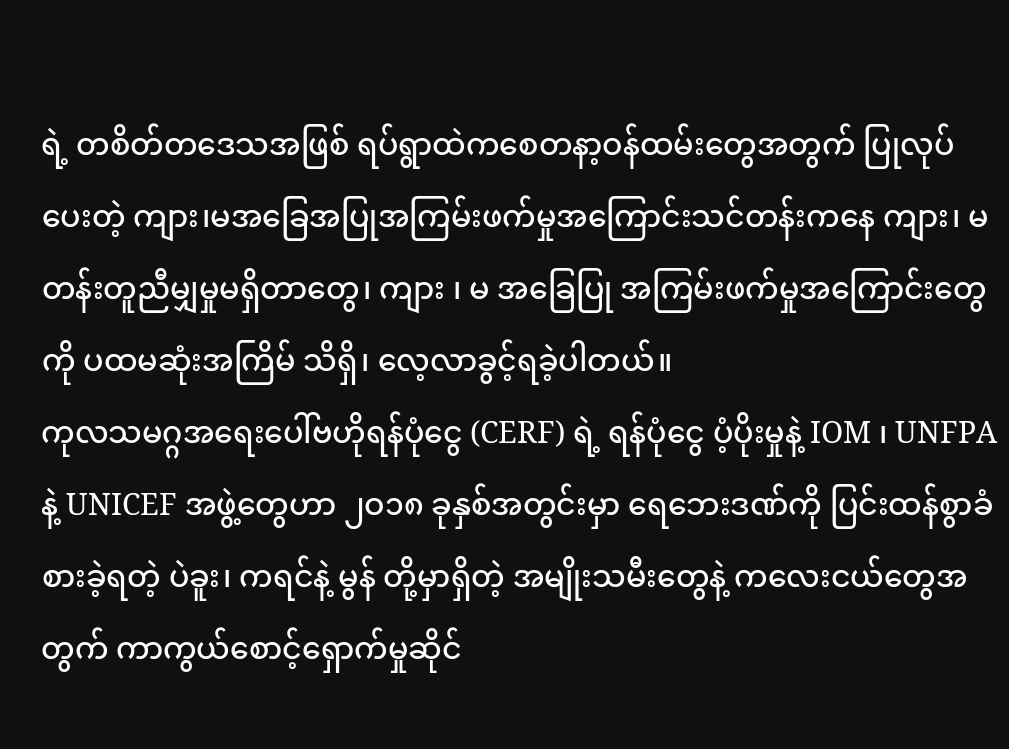ရဲ့ တစိတ်တဒေသအဖြစ် ရပ်ရွာထဲကစေတနာ့ဝန်ထမ်းတွေအတွက် ပြုလုပ်ပေးတဲ့ ကျား၊မအခြေအပြုအကြမ်းဖက်မှုအကြောင်းသင်တန်းကနေ ကျား၊ မ တန်းတူညီမျှမှုမရှိတာတွေ၊ ကျား ၊ မ အခြေပြု အကြမ်းဖက်မှုအကြောင်းတွေကို ပထမဆုံးအကြိမ် သိရှိ၊ လေ့လာခွင့်ရခဲ့ပါတယ်။
ကုလသမဂ္ဂအရေးပေါ်ဗဟိုရန်ပုံငွေ (CERF) ရဲ့ ရန်ပုံငွေ ပံ့ပိုးမှုနဲ့ IOM ၊ UNFPA နဲ့ UNICEF အဖွဲ့တွေဟာ ၂ဝ၁၈ ခုနှစ်အတွင်းမှာ ရေဘေးဒဏ်ကို ပြင်းထန်စွာခံစားခဲ့ရတဲ့ ပဲခူး၊ ကရင်နဲ့ မွန် တို့မှာရှိတဲ့ အမျိုးသမီးတွေနဲ့ ကလေးငယ်တွေအတွက် ကာကွယ်စောင့်ရှောက်မှုဆိုင်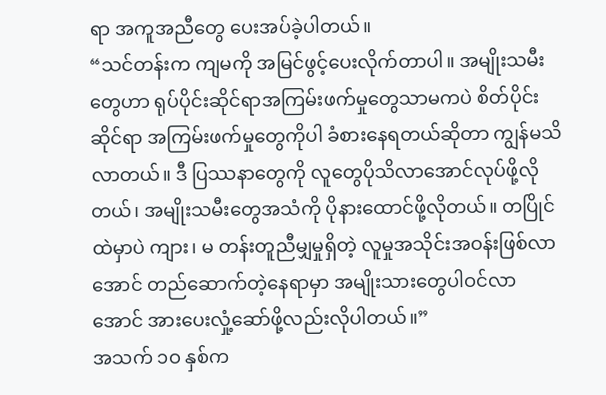ရာ အကူအညီတွေ ပေးအပ်ခဲ့ပါတယ်။
“သင်တန်းက ကျမကို အမြင်ဖွင့်ပေးလိုက်တာပါ။ အမျိုးသမီးတွေဟာ ရုပ်ပိုင်းဆိုင်ရာအကြမ်းဖက်မှုတွေသာမကပဲ စိတ်ပိုင်းဆိုင်ရာ အကြမ်းဖက်မှုတွေကိုပါ ခံစားနေရတယ်ဆိုတာ ကျွန်မသိလာတယ်။ ဒီ ပြဿနာတွေကို လူတွေပိုသိလာအောင်လုပ်ဖို့လိုတယ်၊ အမျိုးသမီးတွေအသံကို ပိုနားထောင်ဖို့လိုတယ်။ တပြိုင်ထဲမှာပဲ ကျား၊ မ တန်းတူညီမျှမှုရှိတဲ့ လူမှုအသိုင်းအဝန်းဖြစ်လာအောင် တည်ဆောက်တဲ့နေရာမှာ အမျိုးသားတွေပါဝင်လာအောင် အားပေးလှုံ့ဆော်ဖို့လည်းလိုပါတယ်။”
အသက် ၁ဝ နှစ်က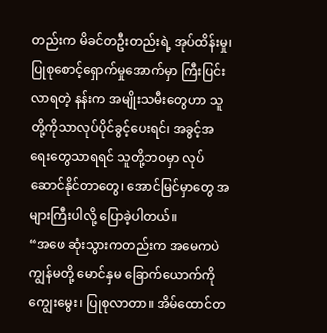တည်းက မိခင်တဦးတည်းရဲ့ အုပ်ထိန်းမှု၊ ပြုစုစောင့်ရှောက်မှုအောက်မှာ ကြီးပြင်းလာရတဲ့ နန်းက အမျိုးသမီးတွေဟာ သူတို့ကိုသာလုပ်ပိုင်ခွင့်ပေးရင်၊ အခွင့်အရေးတွေသာရရင် သူတို့ဘဝမှာ လုပ်ဆောင်နိုင်တာတွေ၊ အောင်မြင်မှာတွေ အများကြီးပါလို့ ပြောခဲ့ပါတယ်။
“အဖေ ဆုံးသွားကတည်းက အမေကပဲ ကျွန်မတို့ မောင်နှမ ခြောက်ယောက်ကို ကျွေးမွေး၊ ပြုစုလာတာ။ အိမ်ထောင်တ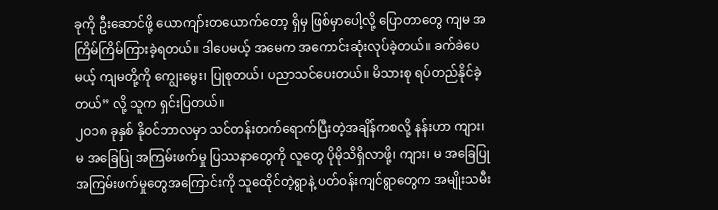ခုကို ဦးဆောင်ဖို့ ယောကျာ်းတယောက်တော့ ရှိမှ ဖြစ်မှာပေါ့လို့ ပြောတာတွေ ကျမ အကြိမ်ကြိမ်ကြားခဲ့ရတယ်။ ဒါပေမယ့် အမေက အကောင်းဆုံးလုပ်ခဲ့တယ်။ ခက်ခဲပေမယ့် ကျမတို့ကို ကျွေးမွေး၊ ပြုစုတယ်၊ ပညာသင်ပေးတယ်။ မိသားစု ရပ်တည်နိုင်ခဲ့တယ်” လို့ သူက ရှင်းပြတယ်။
၂ဝ၁၈ ခုနှစ် နိုဝင်ဘာလမှာ သင်တန်းတက်ရောက်ပြီးတဲ့အချိန်ကစလို့ နန်းဟာ ကျား၊ မ အခြေပြု အကြမ်းဖက်မှု ပြဿနာတွေကို လူတွေ ပိုမိုသိရှိလာဖို့၊ ကျား၊ မ အခြေပြုအကြမ်းဖက်မှုတွေအကြောင်းကို သူထေိုင်တဲ့ရွာနဲ့ ပတ်ဝန်းကျင်ရွာတွေက အမျိုးသမီး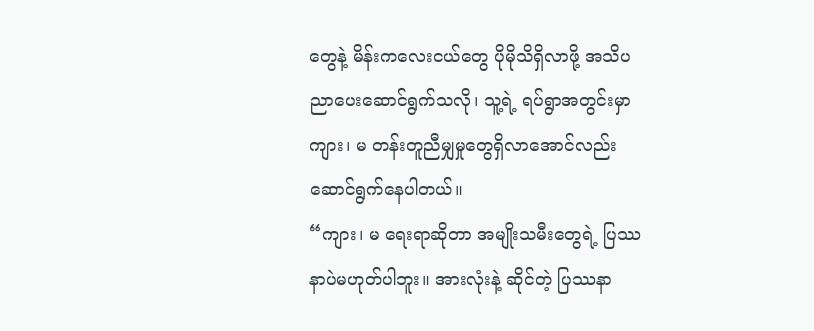တွေနဲ့ မိန်းကလေးငယ်တွေ ပိုမိုသိရှိလာဖို့ အသိပညာပေးဆောင်ရွက်သလို၊ သူ့ရဲ့ ရပ်ရွာအတွင်းမှာ ကျား၊ မ တန်းတူညီမျှမှုတွေရှိလာအောင်လည်းဆောင်ရွက်နေပါတယ်။
“ကျား၊ မ ရေးရာဆိုတာ အမျိုးသမီးတွေရဲ့ ပြဿနာပဲမဟုတ်ပါဘူး။ အားလုံးနဲ့ ဆိုင်တဲ့ ပြဿနာ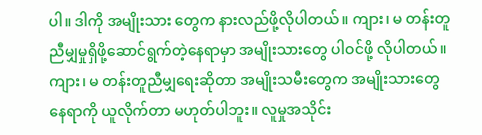ပါ။ ဒါကို အမျိုးသား တွေက နားလည်ဖို့လိုပါတယ်။ ကျား၊ မ တန်းတူညီမျှမှုရှိဖို့ဆောင်ရွက်တဲ့နေရာမှာ အမျိုးသားတွေ ပါဝင်ဖို့ လိုပါတယ်။
ကျား၊ မ တန်းတူညီမျှရေးဆိုတာ အမျိုးသမီးတွေက အမျိုးသားတွေနေရာကို ယူလိုက်တာ မဟုတ်ပါဘူး။ လူမှုအသိုင်း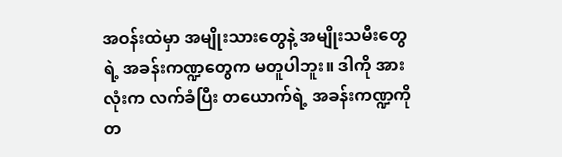အဝန်းထဲမှာ အမျိုးသားတွေနဲ့ အမျိုးသမီးတွေရဲ့ အခန်းကဏ္ဍတွေက မတူပါဘူး။ ဒါကို အားလုံးက လက်ခံပြီး တယောက်ရဲ့ အခန်းကဏ္ဍကို တ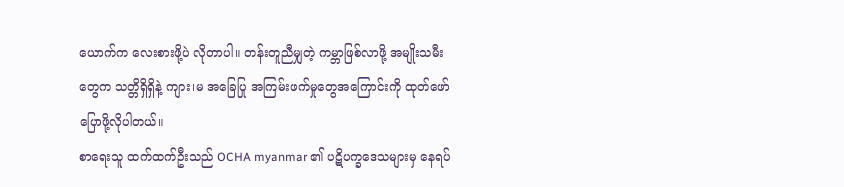ယောက်က လေးစားဖို့ပဲ လိုတာပါ။ တန်းတူညီမျှတဲ့ ကမ္ဘာဖြစ်လာဖို့ အမျိုးသမီးတွေက သတ္တိရှိရှိနဲ့ ကျား၊မ အခြေပြု အကြမ်းဖက်မှုတွေအကြောင်းကို ထုတ်ဖော်ပြောဖို့လိုပါတယ်။
စာရေးသူ ထက်ထက်ဦးသည် OCHA myanmar ၏ ပဋိပက္ခဒေသများမှ နေရပ်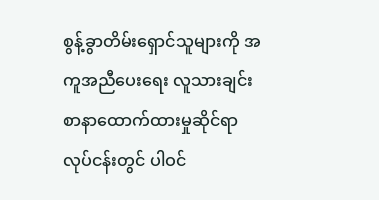စွန့်ခွာတိမ်းရှောင်သူများကို အကူအညီပေးရေး လူသားချင်းစာနာထောက်ထားမှုဆိုင်ရာ လုပ်ငန်းတွင် ပါဝင်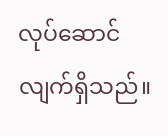လုပ်ဆောင်လျက်ရှိသည်။